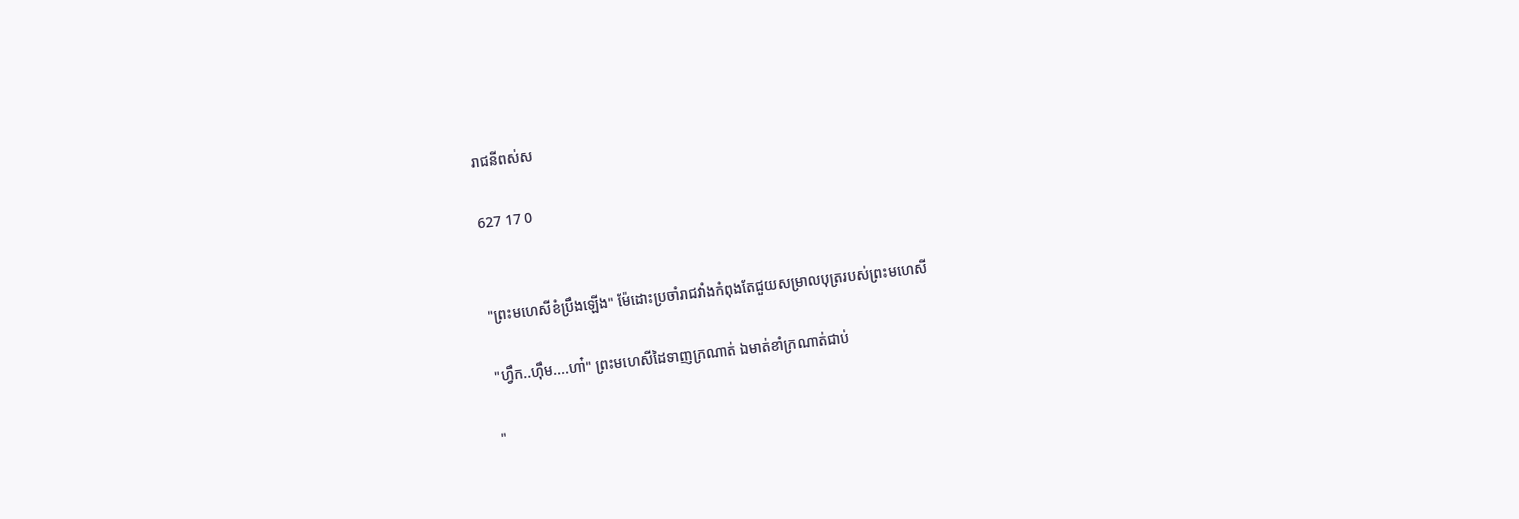រាជនីពស់ស

627 17 0


"ព្រះមហេសីខំប្រឹងឡើង" ម៉ែដោះប្រចាំរាជវាំងកំពុងតែជួយសម្រាលបុត្ររបស់ព្រះមហេសី

"ហ្វឹក..ហ៊ឹម....ហា៎" ព្រះមហេសីដៃទាញក្រណាត់ ឯមាត់ខាំក្រណាត់ជាប់

"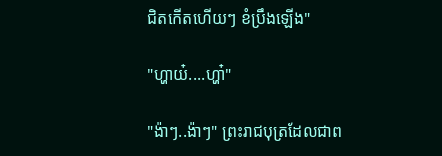ជិតកើតហើយៗ ខំប្រឹងឡើង"

"ហ្ហាយ៎....ហ្ហា៎"

"ង៉ាៗ..ង៉ាៗ" ព្រះរាជបុត្រដែលជាព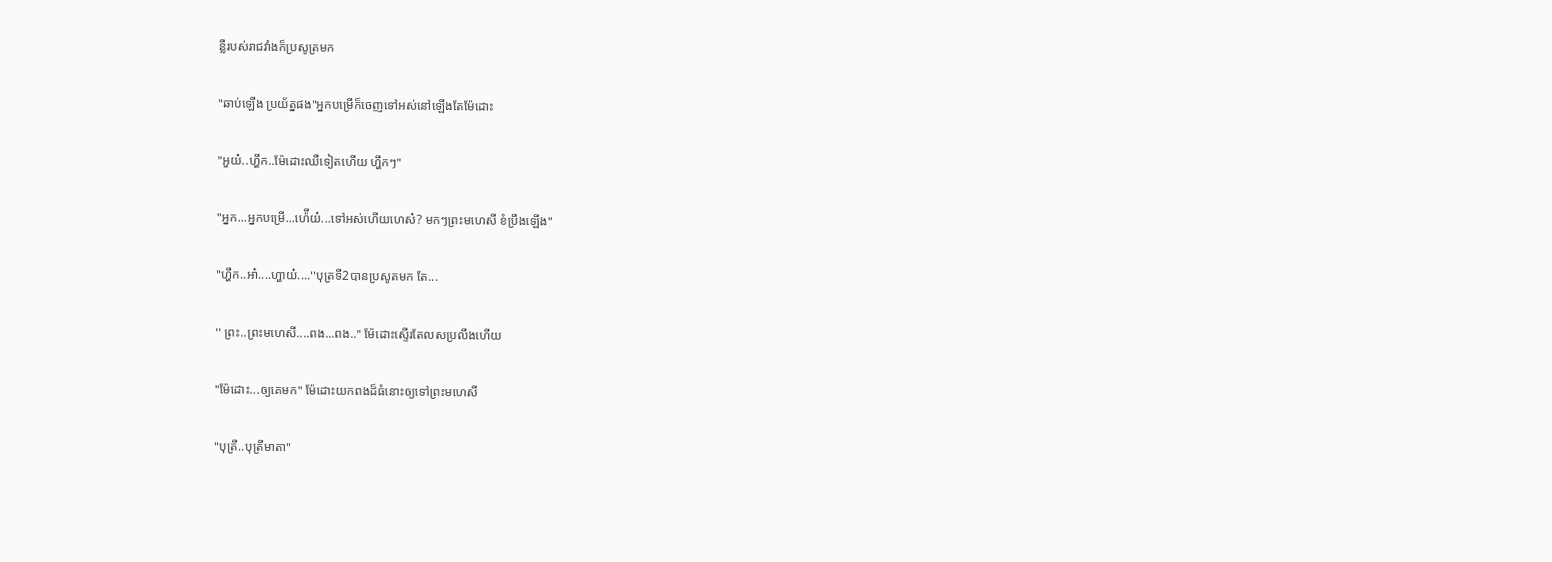ន្លឺរបស់រាជវាំងក៏ប្រសូត្រមក

"ឆាប់ឡើង ប្រយ័ត្នផង"អ្នកបម្រើក៏ចេញទៅអស់នៅឡើងតែម៉ែដោះ

"អួយ៎..ហ្ហឹក..ម៉ែដោះឈឺទៀតហើយ ហ្ហឹកៗ"

"អ្នក...អ្នកបម្រើ...ហ៉ើយ៎...ទៅអស់ហើយហេស៎? មកៗព្រះមហេសី ខំប្រឹងឡើង"

"ហ្ហឹក..អា៎....ហ្ហាយ៎....''បុត្រទី2បានប្រសូតមក តែ...

'' ព្រះ..ព្រះមហេសី....ពង...ពង.." ម៉ែដោះស្ទើរតែលសប្រលឹងហើយ

"ម៉ែដោះ...ឲ្យគេមក" ម៉ែដោះយកពងដ៏ធំនោះឲ្យទៅព្រះមហេសី

"បុត្រី..បុត្រីមាតា"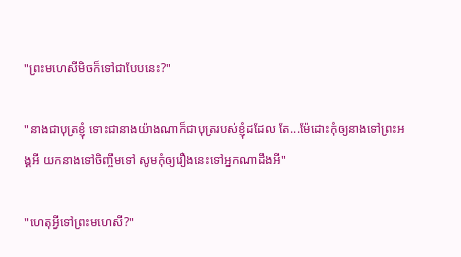"ព្រះមហេសីមិចក៏ទៅជាបែបនេះ?"

"នាងជាបុត្រខ្ញុំ ទោះជានាងយ៉ាងណាក៏ជាបុត្ររបស់ខ្ញុំដដែល តែ...ម៉ែដោះកុំឲ្យនាងទៅព្រះអង្គអី យកនាងទៅចិញ្ចឹមទៅ សូមកុំឲ្យរឿងនេះទៅអ្នកណាដឹងអី"

"ហេតុអ្វីទៅព្រះមហេសី?"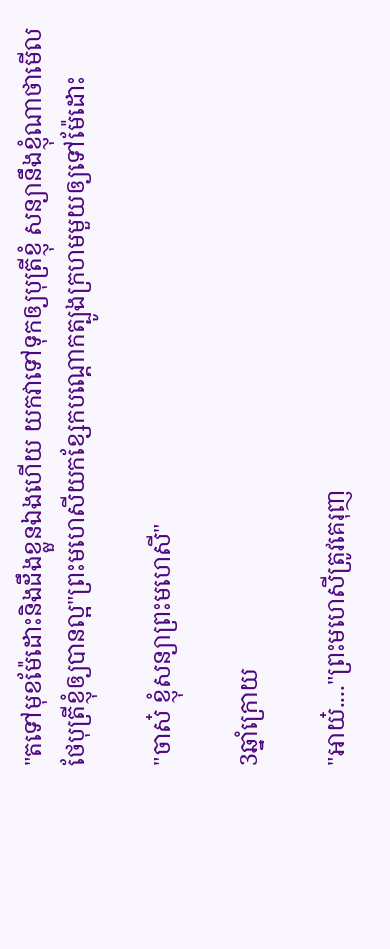"តទៅមុខម៉ែដោះនិងដឹងខ្លួនឯងហើយ យកវាទៅទុកឲ្យបុត្រីខ្ញុំ សន្យានឹងខ្ញុំណាថាមើលថែបុត្រីខ្ញុំឲ្យបានល្អ"ព្រះមហេសីយកខ្សែកបណ្តោកត្បូងក្រហមមួយឲ្យទៅម៉ែដោះ

"ចាស៎ ខ្ញុំសន្យាព្រះមហេសី"

3ឆ្នាំក្រោយ

"អាយ៎...."ព្រះមហេសីត្រូវគេរុញ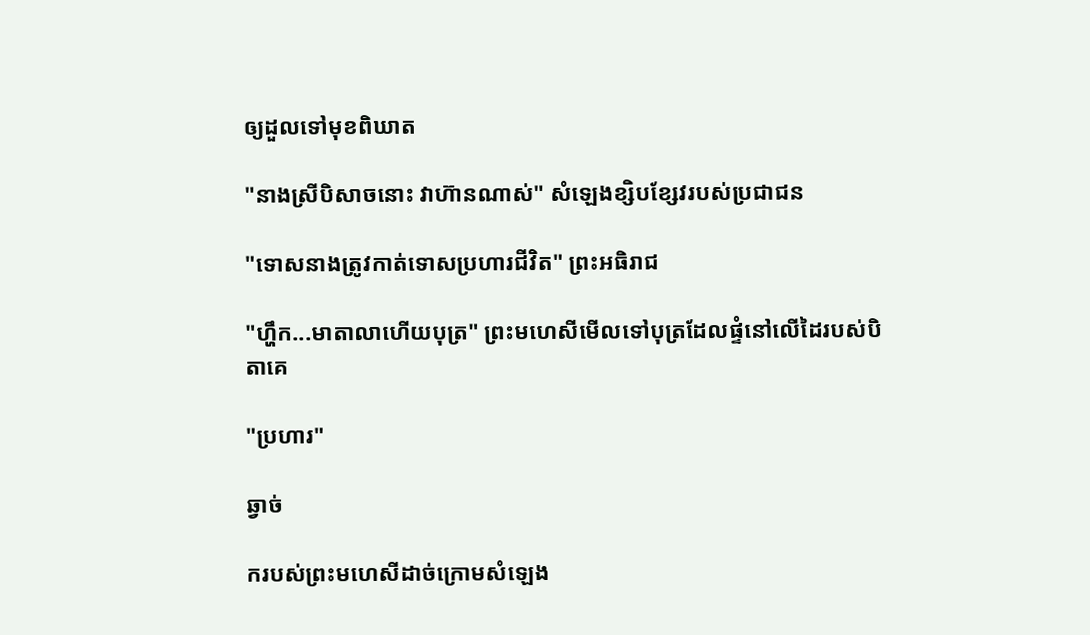ឲ្យដួលទៅមុខពិឃាត

"នាងស្រីបិសាចនោះ វាហ៊ានណាស់" សំឡេងខ្សិបខ្សែវរបស់ប្រជាជន

"ទោសនាងត្រូវកាត់ទោសប្រហារជីវិត" ព្រះអធិរាជ

"ហ្ហឹក...មាតាលាហើយបុត្រ" ព្រះមហេសីមើលទៅបុត្រដែលផ្ទំនៅលើដៃរបស់បិតាគេ

"ប្រហារ"

ឆ្វាច់

ករបស់ព្រះមហេសីដាច់ក្រោមសំឡេង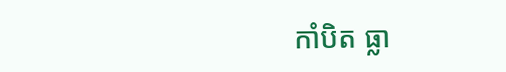កាំបិត ធ្លា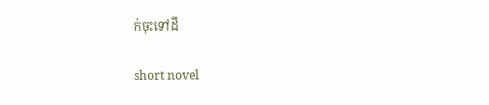ក់ចុះទៅដី

short novel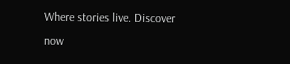Where stories live. Discover now